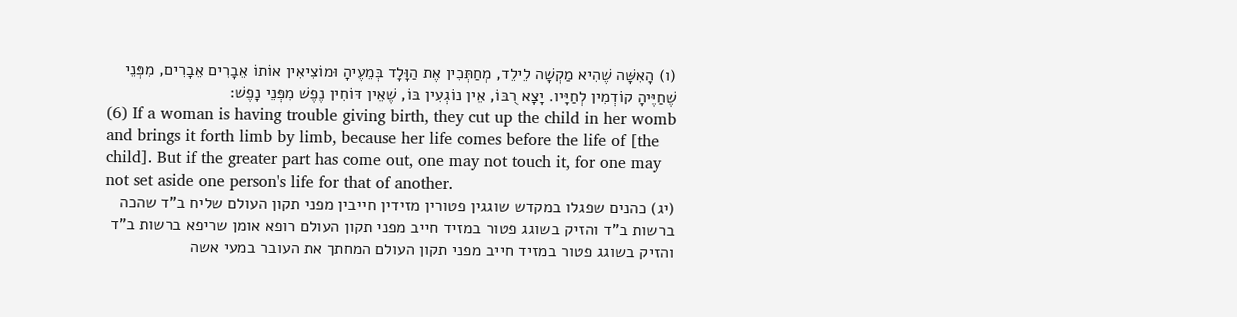(ו) הָאִשָּׁה שֶׁהִיא מַקְשָׁה לֵילֵד, מְחַתְּכִין אֶת הַוָּלָד בְּמֵעֶיהָ וּמוֹצִיאִין אוֹתוֹ אֵבָרִים אֵבָרִים, מִפְּנֵי שֶׁחַיֶּיהָ קוֹדְמִין לְחַיָּיו. יָצָא רֻבּוֹ, אֵין נוֹגְעִין בּוֹ, שֶׁאֵין דּוֹחִין נֶפֶשׁ מִפְּנֵי נָפֶשׁ:
(6) If a woman is having trouble giving birth, they cut up the child in her womb and brings it forth limb by limb, because her life comes before the life of [the child]. But if the greater part has come out, one may not touch it, for one may not set aside one person's life for that of another.
(יג) כהנים שפגלו במקדש שוגגין פטורין מזידין חייבין מפני תקון העולם שליח ב"ד שהכה ברשות ב"ד והזיק בשוגג פטור במזיד חייב מפני תקון העולם רופא אומן שריפא ברשות ב"ד והזיק בשוגג פטור במזיד חייב מפני תקון העולם המחתך את העובר במעי אשה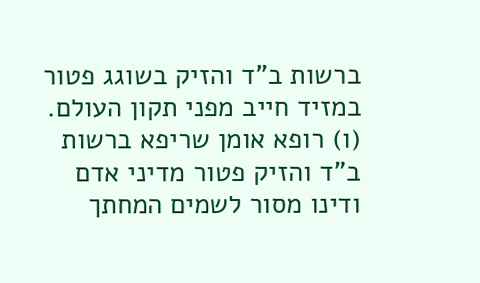ברשות ב"ד והזיק בשוגג פטור במזיד חייב מפני תקון העולם.
(ו) רופא אומן שריפא ברשות ב"ד והזיק פטור מדיני אדם ודינו מסור לשמים המחתך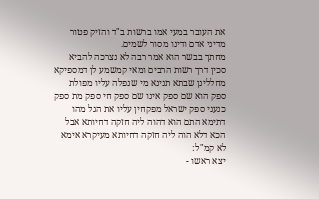את העובר במעי אמו ברשות ב"ד והזיק פטור מדיני אדם ודינו מסור לשמים.
מחתך בבשר הוא אמר רבה לא נצרכה להביא סכין דרך רשות הרבים ומאי קמשמע לן דמספיקא מחללינן שבתא תנינא מי שנפלה עליו מפולת ספק הוא שם ספק אינו שם ספק חי ספק מת ספק כנעני ספק ישראל מפקחין עליו את הגל מהו דתימא התם הוא דהוה ליה חזקה דחיותא אבל הכא דלא הוה ליה חזקה דחיותא מעיקרא אימא לא קמ"ל:
יצא ראשו -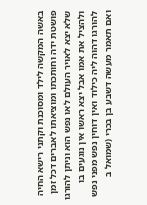באשה המקשה לילד ומסוכנת וקתני רישא החיה פושטת ידה וחותכתו ומוציאתו לאברים דכל זמן שלא יצא לאויר העולם לאו נפש הוא וניתן להורגו ולהציל את אמו אבל יצא ראשו אין נוגעים בו להורגו דהוה ליה כילוד ואין דוחין נפש מפני נפש ואם תאמר מעשה דשבע בן בכרי (שמואל ב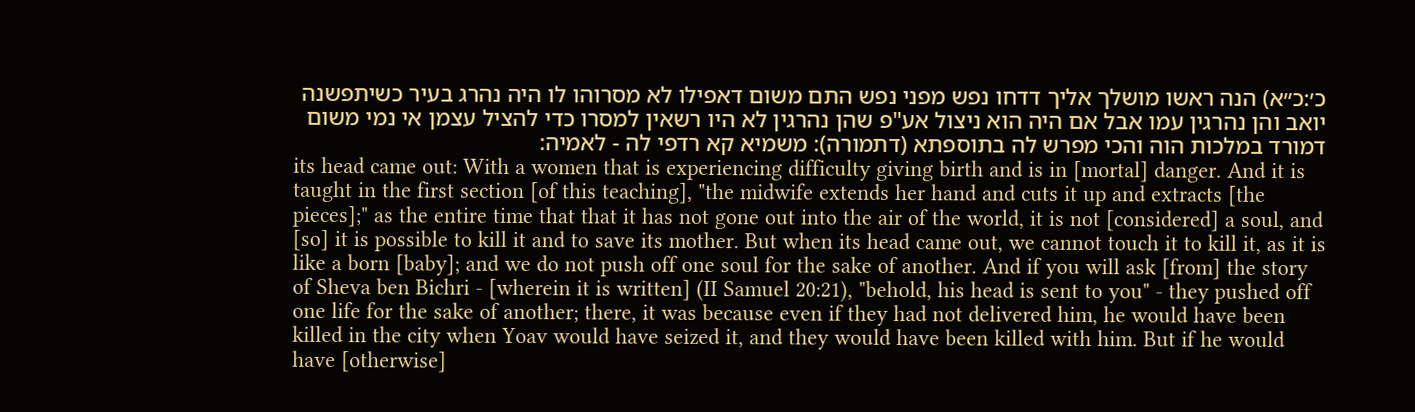כ׳:כ״א) הנה ראשו מושלך אליך דדחו נפש מפני נפש התם משום דאפילו לא מסרוהו לו היה נהרג בעיר כשיתפשנה יואב והן נהרגין עמו אבל אם היה הוא ניצול אע"פ שהן נהרגין לא היו רשאין למסרו כדי להציל עצמן אי נמי משום דמורד במלכות הוה והכי מפרש לה בתוספתא (דתמורה): משמיא קא רדפי לה - לאמיה:
its head came out: With a women that is experiencing difficulty giving birth and is in [mortal] danger. And it is taught in the first section [of this teaching], "the midwife extends her hand and cuts it up and extracts [the pieces];" as the entire time that that it has not gone out into the air of the world, it is not [considered] a soul, and [so] it is possible to kill it and to save its mother. But when its head came out, we cannot touch it to kill it, as it is like a born [baby]; and we do not push off one soul for the sake of another. And if you will ask [from] the story of Sheva ben Bichri - [wherein it is written] (II Samuel 20:21), "behold, his head is sent to you" - they pushed off one life for the sake of another; there, it was because even if they had not delivered him, he would have been killed in the city when Yoav would have seized it, and they would have been killed with him. But if he would have [otherwise]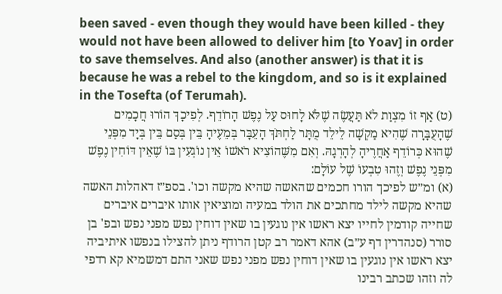been saved - even though they would have been killed - they would not have been allowed to deliver him [to Yoav] in order to save themselves. And also (another answer) is that it is because he was a rebel to the kingdom, and so is it explained in the Tosefta (of Terumah).
(ט) אַף זוֹ מִצְוַת לֹא תַּעֲשֶׂה שֶׁלֹּא לָחוּס עַל נֶפֶשׁ הָרוֹדֵף. לְפִיכָךְ הוֹרוּ חֲכָמִים שֶׁהָעֻבָּרָה שֶׁהִיא מַקְשָׁה לֵילֵד מֻתָּר לַחְתֹּךְ הָעֵבָּר בְּמֵעֶיהָ בֵּין בְּסַם בֵּין בְּיָד מִפְּנֵי שֶׁהוּא כְּרוֹדֵף אַחֲרֶיהָ לְהָרְגָהּ. וְאִם מִשֶּׁהוֹצִיא רֹאשׁוֹ אֵין נוֹגְעִין בּוֹ שֶׁאֵין דּוֹחִין נֶפֶשׁ מִפְּנֵי נֶפֶשׁ וְזֶהוּ טִבְעוֹ שֶׁל עוֹלָם:
(א) ומ״ש לפיכך הורו חכמים שהאשה שהיא מקשה וכו'. בספ״ז דאהלות האשה שהיא מקשה לילד מחתכים את הולד במעיה ומוציאין אותו איברים איברים שחייה קודמין לחייו יצא ראשו אין נוגעין בו שאין דוחין נפש מפני נפש ובפ' בן סורר (סנהדרין דף ע״ב) אהא דאמר רב קטן הרודף ניתן להצילו בנפשו איתיביה יצא ראשו אין נוגעין בו שאין דוחין נפש מפני נפש שאני התם דמשמיא קא רדפי לה וזהו שכתב רבינו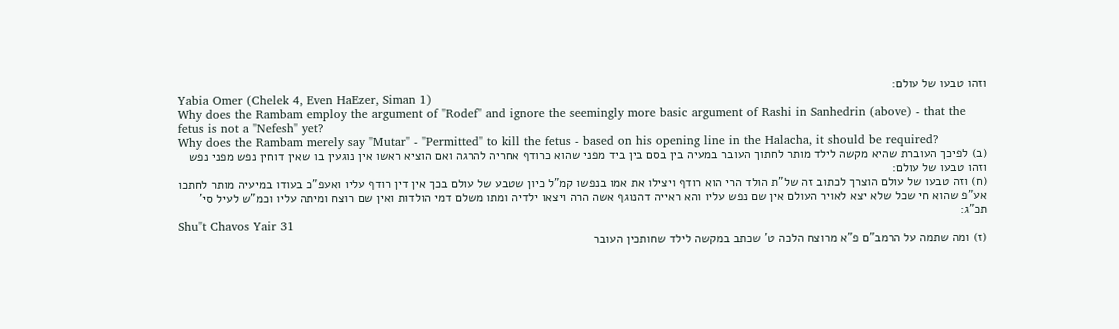וזהו טבעו של עולם:
Yabia Omer (Chelek 4, Even HaEzer, Siman 1)
Why does the Rambam employ the argument of "Rodef" and ignore the seemingly more basic argument of Rashi in Sanhedrin (above) - that the fetus is not a "Nefesh" yet?
Why does the Rambam merely say "Mutar" - "Permitted" to kill the fetus - based on his opening line in the Halacha, it should be required?
(ב) לפיכך העוברת שהיא מקשה לילד מותר לחתוך העובר במעיה בין בסם בין ביד מפני שהוא כרודף אחריה להרגה ואם הוציא ראשו אין נוגעין בו שאין דוחין נפש מפני נפש וזהו טבעו של עולם:
(ח) וזה טבעו של עולם הוצרך לכתוב זה של"ת הולד הרי הוא רודף ויצילו את אמו בנפשו קמ"ל כיון שטבע של עולם בכך אין דין רודף עליו ואעפ"כ בעודו במיעיה מותר לחתכו אע"פ שהוא חי שכל שלא יצא לאויר העולם אין שם נפש עליו והא ראייה דהנוגף אשה הרה ויצאו ילדיה ומתו משלם דמי הולדות ואין שם רוצח ומיתה עליו וכמ"ש לעיל סי' תכ"ג:
Shu"t Chavos Yair 31
(ז) ומה שתמה על הרמב"ם פ"א מרוצח הלכה ט' שכתב במקשה לילד שחותכין העובר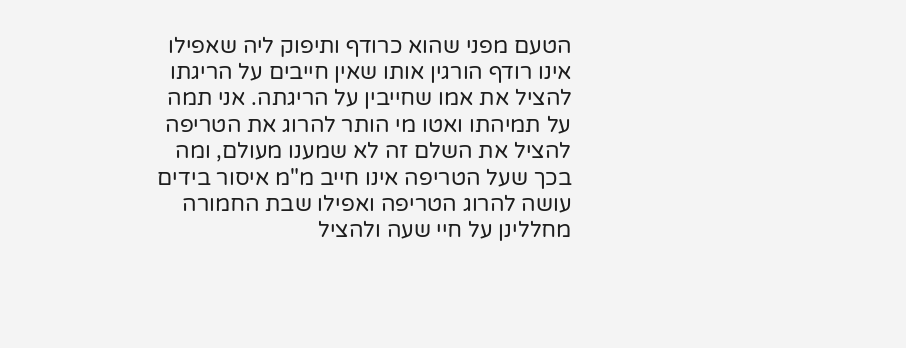הטעם מפני שהוא כרודף ותיפוק ליה שאפילו אינו רודף הורגין אותו שאין חייבים על הריגתו להציל את אמו שחייבין על הריגתה. אני תמה על תמיהתו ואטו מי הותר להרוג את הטריפה להציל את השלם זה לא שמענו מעולם, ומה בכך שעל הטריפה אינו חייב מ"מ איסור בידים עושה להרוג הטריפה ואפילו שבת החמורה מחללינן על חיי שעה ולהציל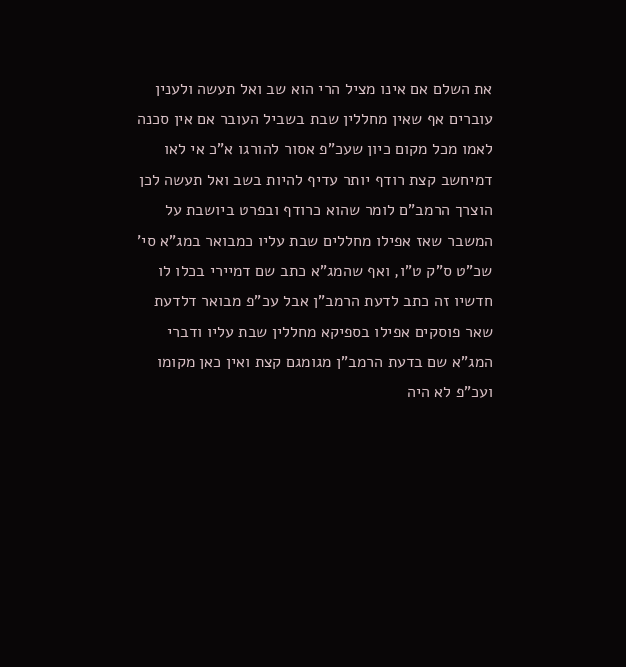את השלם אם אינו מציל הרי הוא שב ואל תעשה ולענין עוברים אף שאין מחללין שבת בשביל העובר אם אין סכנה לאמו מכל מקום כיון שעכ"פ אסור להורגו א"כ אי לאו דמיחשב קצת רודף יותר עדיף להיות בשב ואל תעשה לכן הוצרך הרמב"ם לומר שהוא כרודף ובפרט ביושבת על המשבר שאז אפילו מחללים שבת עליו כמבואר במג"א סי' שכ"ט ס"ק ט"ו, ואף שהמג"א כתב שם דמיירי בכלו לו חדשיו זה כתב לדעת הרמב"ן אבל עכ"פ מבואר דלדעת שאר פוסקים אפילו בספיקא מחללין שבת עליו ודברי המג"א שם בדעת הרמב"ן מגומגם קצת ואין כאן מקומו ועכ"פ לא היה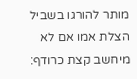מותר להורגו בשביל הצלת אמו אם לא מיחשב קצת כרודף: